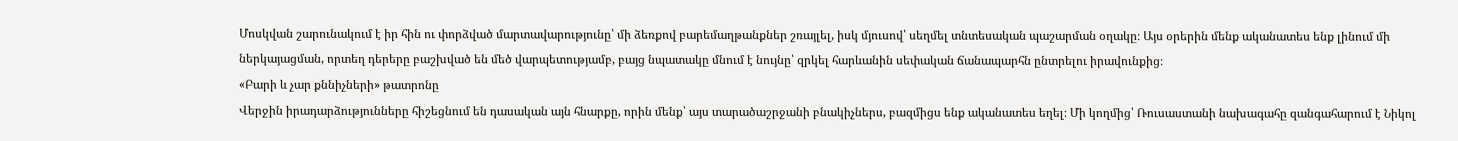Մոսկվան շարունակում է իր հին ու փորձված մարտավարությունը՝ մի ձեռքով բարեմաղթանքներ շռայլել, իսկ մյուսով՝ սեղմել տնտեսական պաշարման օղակը։ Այս օրերին մենք ականատես ենք լինում մի ներկայացման, որտեղ դերերը բաշխված են մեծ վարպետությամբ, բայց նպատակը մնում է նույնը՝ զրկել հարևանին սեփական ճանապարհն ընտրելու իրավունքից։
«Բարի և չար քննիչների» թատրոնը
Վերջին իրադարձությունները հիշեցնում են դասական այն հնարքը, որին մենք՝ այս տարածաշրջանի բնակիչներս, բազմիցս ենք ականատես եղել։ Մի կողմից՝ Ռուսաստանի նախագահը զանգահարում է Նիկոլ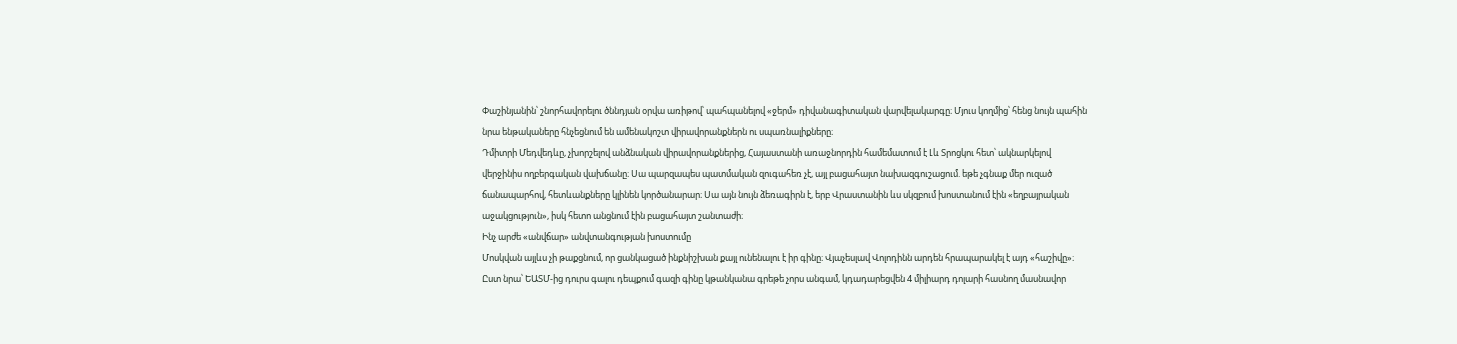Փաշինյանին՝ շնորհավորելու ծննդյան օրվա առիթով՝ պահպանելով «ջերմ» դիվանագիտական վարվելակարգը։ Մյուս կողմից՝ հենց նույն պահին նրա ենթակաները հնչեցնում են ամենակոշտ վիրավորանքներն ու սպառնալիքները։
Դմիտրի Մեդվեդևը, չխորշելով անձնական վիրավորանքներից, Հայաստանի առաջնորդին համեմատում է Լև Տրոցկու հետ՝ ակնարկելով վերջինիս ողբերգական վախճանը։ Սա պարզապես պատմական զուգահեռ չէ, այլ բացահայտ նախազգուշացում. եթե չգնաք մեր ուզած ճանապարհով, հետևանքները կլինեն կործանարար։ Սա այն նույն ձեռագիրն է, երբ Վրաստանին ևս սկզբում խոստանում էին «եղբայրական աջակցություն», իսկ հետո անցնում էին բացահայտ շանտաժի։
Ինչ արժե «անվճար» անվտանգության խոստումը
Մոսկվան այլևս չի թաքցնում, որ ցանկացած ինքնիշխան քայլ ունենալու է իր գինը։ Վյաչեսլավ Վոլոդինն արդեն հրապարակել է այդ «հաշիվը»։ Ըստ նրա՝ ԵԱՏՄ-ից դուրս գալու դեպքում գազի գինը կթանկանա գրեթե չորս անգամ, կդադարեցվեն 4 միլիարդ դոլարի հասնող մասնավոր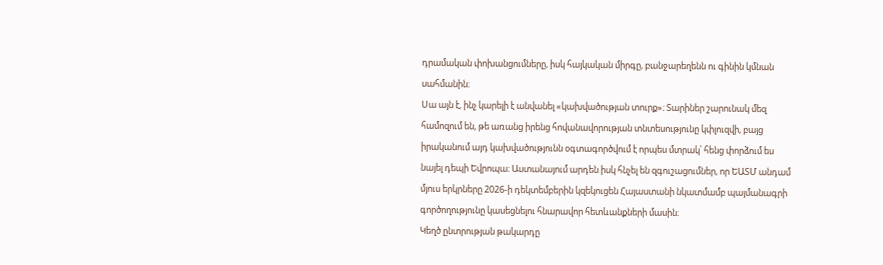դրամական փոխանցումները, իսկ հայկական միրգը, բանջարեղենն ու գինին կմնան սահմանին։
Սա այն է, ինչ կարելի է անվանել «կախվածության տուրք»։ Տարիներ շարունակ մեզ համոզում են, թե առանց իրենց հովանավորության տնտեսությունը կփլուզվի, բայց իրականում այդ կախվածությունն օգտագործվում է որպես մտրակ՝ հենց փորձում ես նայել դեպի Եվրոպա։ Աստանայում արդեն իսկ հնչել են զգուշացումներ, որ ԵԱՏՄ անդամ մյուս երկրները 2026-ի դեկտեմբերին կզեկուցեն Հայաստանի նկատմամբ պայմանագրի գործողությունը կասեցնելու հնարավոր հետևանքների մասին։
Կեղծ ընտրության թակարդը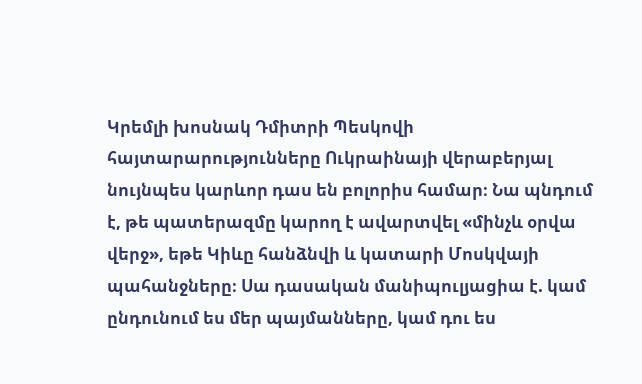Կրեմլի խոսնակ Դմիտրի Պեսկովի հայտարարությունները Ուկրաինայի վերաբերյալ նույնպես կարևոր դաս են բոլորիս համար։ Նա պնդում է, թե պատերազմը կարող է ավարտվել «մինչև օրվա վերջ», եթե Կիևը հանձնվի և կատարի Մոսկվայի պահանջները։ Սա դասական մանիպուլյացիա է. կամ ընդունում ես մեր պայմանները, կամ դու ես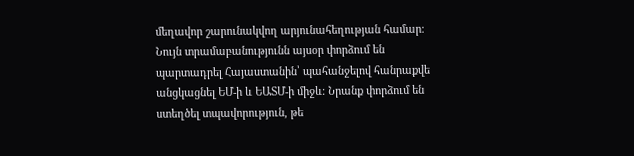մեղավոր շարունակվող արյունահեղության համար։
Նույն տրամաբանությունն այսօր փորձում են պարտադրել Հայաստանին՝ պահանջելով հանրաքվե անցկացնել ԵՄ-ի և ԵԱՏՄ-ի միջև։ Նրանք փորձում են ստեղծել տպավորություն, թե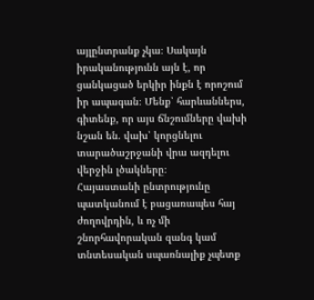այլընտրանք չկա։ Սակայն իրականությունն այն է, որ ցանկացած երկիր ինքն է որոշում իր ապագան։ Մենք՝ հարևաններս, գիտենք, որ այս ճնշումները վախի նշան են. վախ՝ կորցնելու տարածաշրջանի վրա ազդելու վերջին լծակները։
Հայաստանի ընտրությունը պատկանում է բացառապես հայ ժողովրդին, և ոչ մի շնորհավորական զանգ կամ տնտեսական սպառնալիք չպետք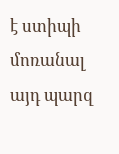է ստիպի մոռանալ այդ պարզ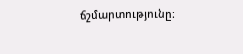ճշմարտությունը։